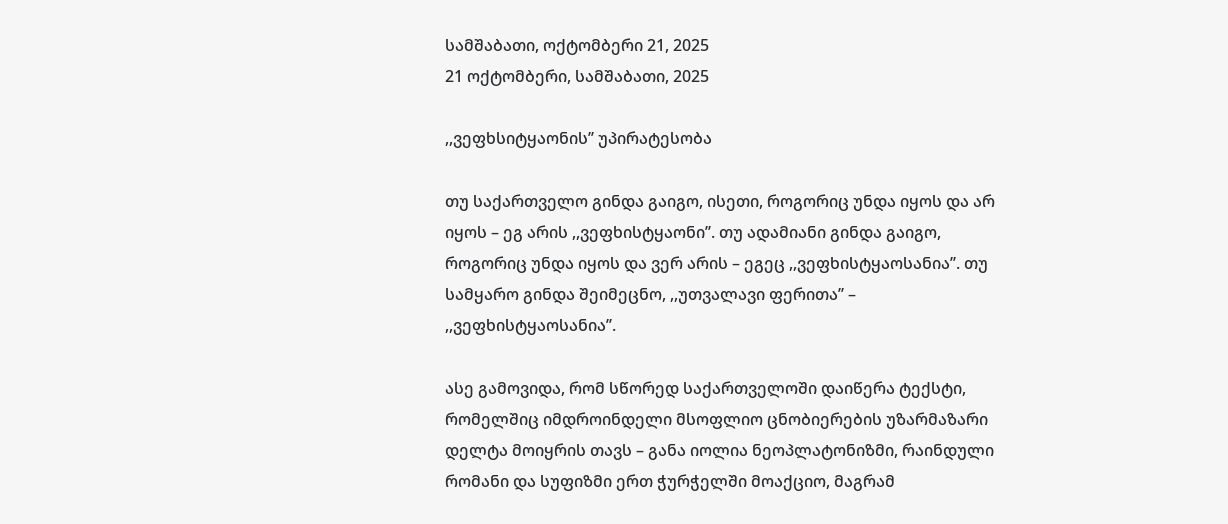სამშაბათი, ოქტომბერი 21, 2025
21 ოქტომბერი, სამშაბათი, 2025

,,ვეფხსიტყაონის’’ უპირატესობა

თუ საქართველო გინდა გაიგო, ისეთი, როგორიც უნდა იყოს და არ იყოს – ეგ არის ,,ვეფხისტყაონი’’. თუ ადამიანი გინდა გაიგო, როგორიც უნდა იყოს და ვერ არის – ეგეც ,,ვეფხისტყაოსანია’’. თუ სამყარო გინდა შეიმეცნო, ,,უთვალავი ფერითა’’ – ,,ვეფხისტყაოსანია’’.

ასე გამოვიდა, რომ სწორედ საქართველოში დაიწერა ტექსტი, რომელშიც იმდროინდელი მსოფლიო ცნობიერების უზარმაზარი დელტა მოიყრის თავს – განა იოლია ნეოპლატონიზმი, რაინდული რომანი და სუფიზმი ერთ ჭურჭელში მოაქციო, მაგრამ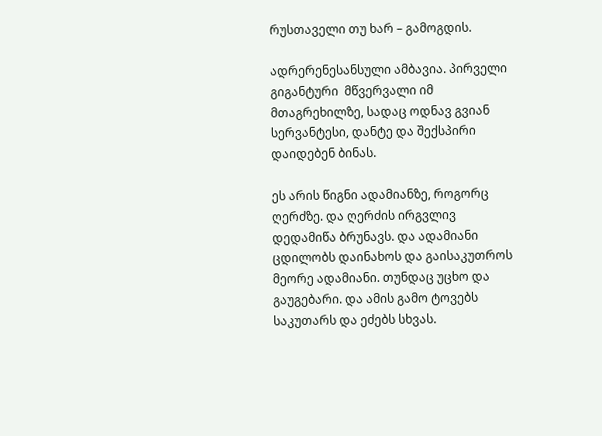რუსთაველი თუ ხარ – გამოგდის.

ადრერენესანსული ამბავია. პირველი გიგანტური  მწვერვალი იმ მთაგრეხილზე, სადაც ოდნავ გვიან სერვანტესი, დანტე და შექსპირი დაიდებენ ბინას.

ეს არის წიგნი ადამიანზე, როგორც ღერძზე. და ღერძის ირგვლივ დედამიწა ბრუნავს. და ადამიანი ცდილობს დაინახოს და გაისაკუთროს მეორე ადამიანი. თუნდაც უცხო და გაუგებარი. და ამის გამო ტოვებს საკუთარს და ეძებს სხვას.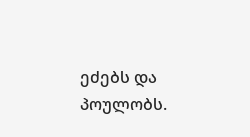ეძებს და პოულობს.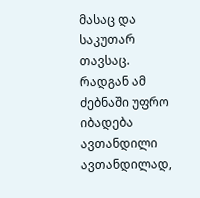მასაც და საკუთარ თავსაც. რადგან ამ ძებნაში უფრო იბადება ავთანდილი ავთანდილად,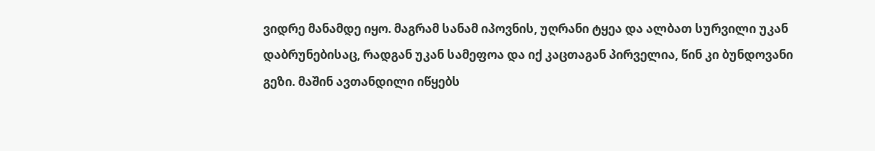ვიდრე მანამდე იყო. მაგრამ სანამ იპოვნის, უღრანი ტყეა და ალბათ სურვილი უკან დაბრუნებისაც, რადგან უკან სამეფოა და იქ კაცთაგან პირველია, წინ კი ბუნდოვანი გეზი. მაშინ ავთანდილი იწყებს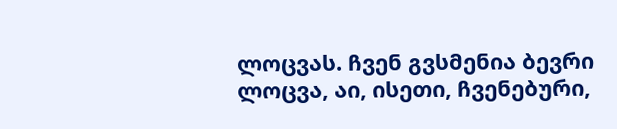ლოცვას. ჩვენ გვსმენია ბევრი ლოცვა, აი, ისეთი, ჩვენებური,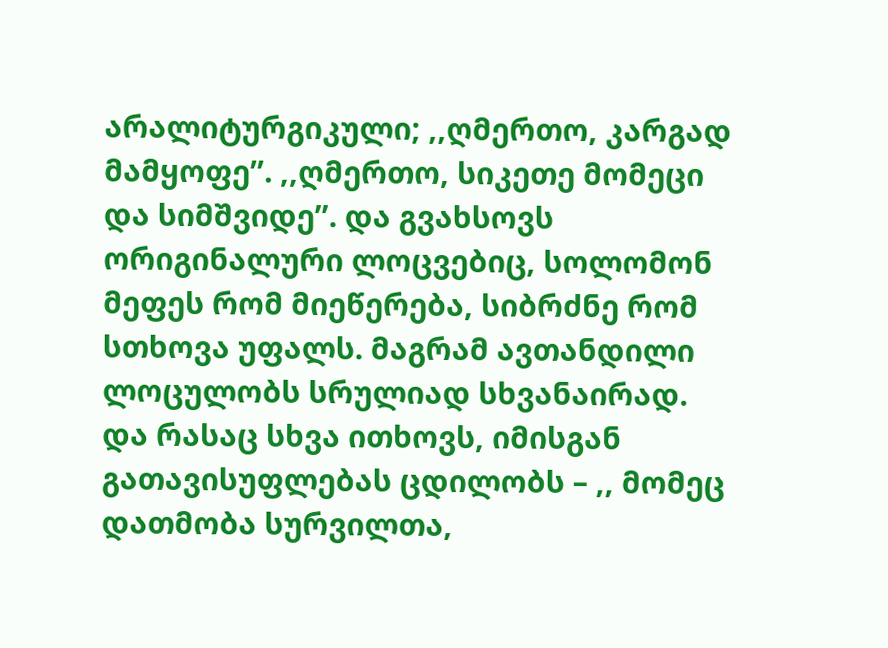არალიტურგიკული; ,,ღმერთო, კარგად მამყოფე’’. ,,ღმერთო, სიკეთე მომეცი და სიმშვიდე’’. და გვახსოვს ორიგინალური ლოცვებიც, სოლომონ მეფეს რომ მიეწერება, სიბრძნე რომ სთხოვა უფალს. მაგრამ ავთანდილი ლოცულობს სრულიად სხვანაირად. და რასაც სხვა ითხოვს, იმისგან გათავისუფლებას ცდილობს – ,, მომეც დათმობა სურვილთა,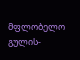მფლობელო გულის-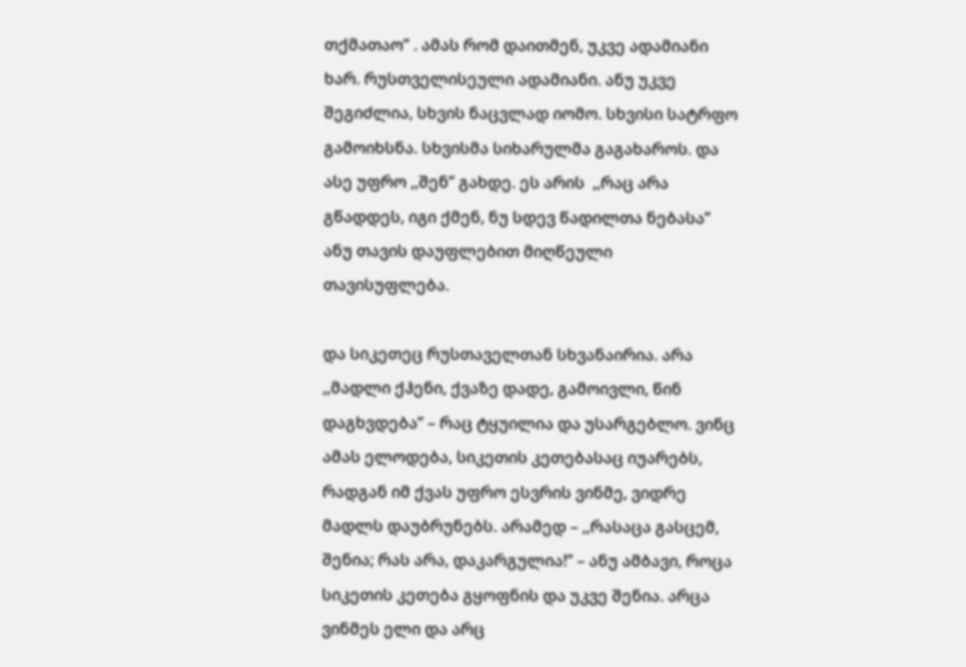თქმათაო’’ . ამას რომ დაითმენ, უკვე ადამიანი ხარ. რუსთველისეული ადამიანი. ანუ უკვე შეგიძლია, სხვის ნაცვლად იომო. სხვისი სატრფო გამოიხსნა. სხვისმა სიხარულმა გაგახაროს. და ასე უფრო ,,შენ’’ გახდე. ეს არის  ,,რაც არა გწადდეს, იგი ქმენ, ნუ სდევ წადილთა ნებასა’’ ანუ თავის დაუფლებით მიღწეული თავისუფლება.

და სიკეთეც რუსთაველთან სხვანაირია. არა ,,მადლი ქჰენი, ქვაზე დადე, გამოივლი, წინ დაგხვდება’’ – რაც ტყუილია და უსარგებლო. ვინც ამას ელოდება, სიკეთის კეთებასაც იუარებს, რადგან იმ ქვას უფრო ესვრის ვინმე, ვიდრე მადლს დაუბრუნებს. არამედ – ,,რასაცა გასცემ, შენია; რას არა, დაკარგულია!’’ – ანუ ამბავი, როცა სიკეთის კეთება გყოფნის და უკვე შენია. არცა ვინმეს ელი და არც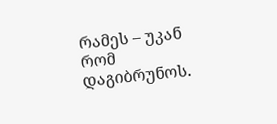რამეს – უკან რომ დაგიბრუნოს.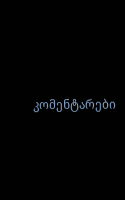კომენტარები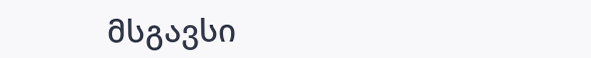მსგავსი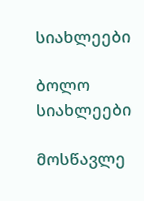სიახლეები

ბოლო სიახლეები

მოსწავლე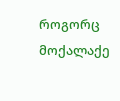როგორც მოქალაქე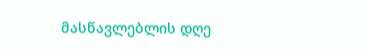მასწავლებლის დღე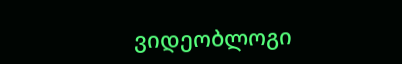ვიდეობლოგი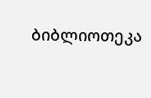ბიბლიოთეკა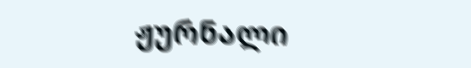ჟურნალი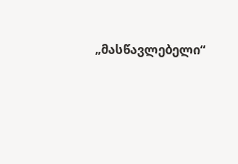„მასწავლებელი“